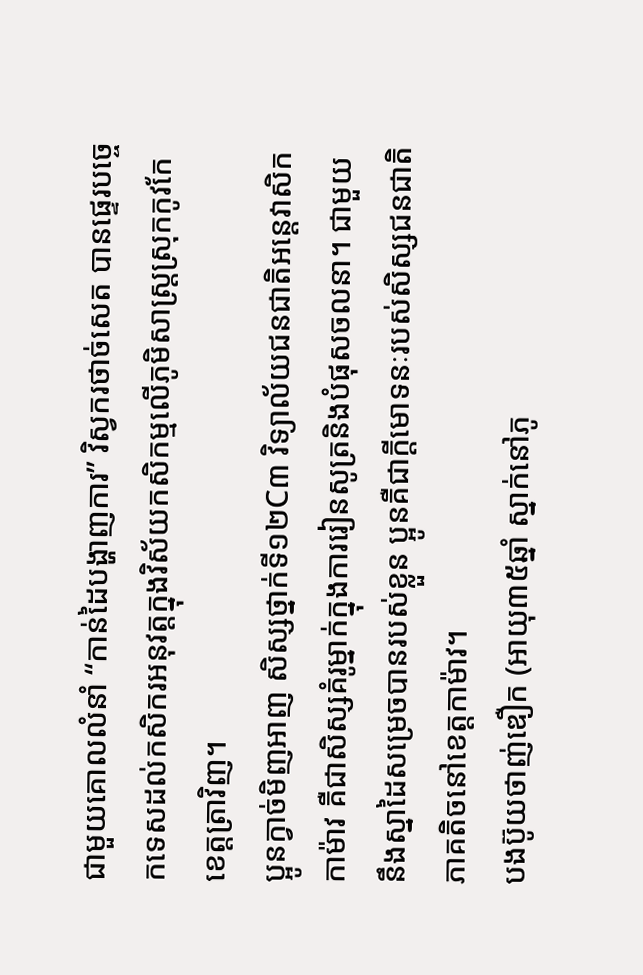ជាមួយគោលលំនាំ “កាន់ដៃបង្ហាញការ” វិស្វករថាច់សេត បានផ្ទេរបច្ចេកទេសដល់កសិករអនុវត្តក្នុងវិស័យកសិកម្មលើភូមិសាស្ត្រស្រុកកូវកែ ខេត្តត្រាវិញ។
ប្អូនក្វាច់មិញអាញ សិស្សថ្នាក់ទី១២C៣ វិទ្យាល័យជនជាតិអន្តេវាសិកកាម៉ាវ គឺជាសិស្សគំរូម្នាក់ក្នុងការរៀនសូត្រនិងបំផុសចលនា។ ជាមួយនឹងស្នាដៃសម្រេចបានរបស់ខ្លួន ប្អូនគឺជាក្តីមោទនៈរបស់សិស្សជនជាតិភាគតិចនៅខេត្តកាម៉ាវ។
បងប៊ូយថាញ់ឌឿក (អាយុ៣៥ឆ្នាំ ស្នាក់នៅភូ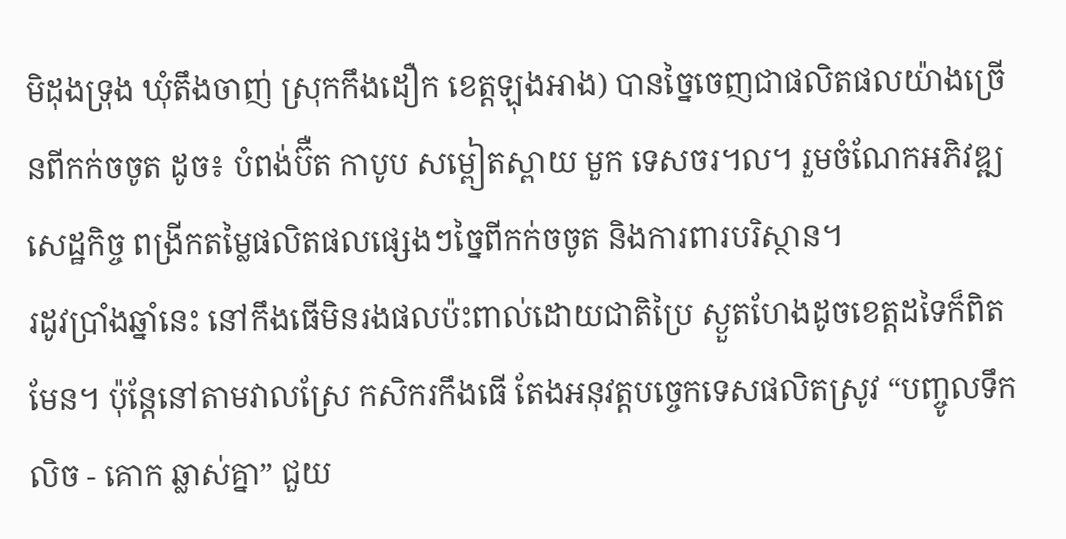មិដុងទ្រុង ឃុំតឹងចាញ់ ស្រុកកឹងដឿក ខេត្តឡុងអាង) បានច្នៃចេញជាផលិតផលយ៉ាងច្រើនពីកក់ចចូត ដូច៖ បំពង់ប៊ឺត កាបូប សម្ពៀតស្ពាយ មួក ទេសចរ៘ រួមចំណែកអភិវឌ្ឍសេដ្ឋកិច្ច ពង្រីកតម្លៃផលិតផលផ្សេងៗច្នៃពីកក់ចចូត និងការពារបរិស្ថាន។
រដូវប្រាំងឆ្នាំនេះ នៅកឹងធើមិនរងផលប៉ះពាល់ដោយជាតិប្រៃ ស្ងួតហែងដូចខេត្តដទៃក៏ពិតមែន។ ប៉ុន្តែនៅតាមវាលស្រែ កសិករកឹងធើ តែងអនុវត្តបច្ចេកទេសផលិតស្រូវ “បញ្ចូលទឹកលិច - គោក ឆ្លាស់គ្នា” ជួយ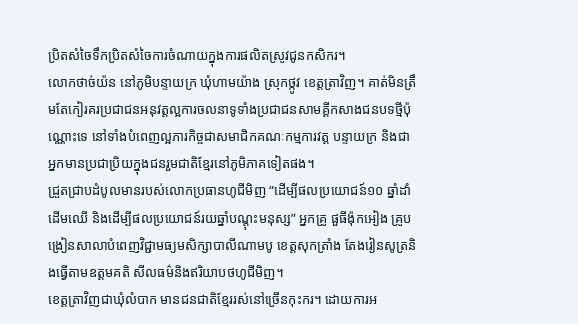ប្រិតសំចៃទឹកប្រិតសំចៃការចំណាយក្នុងការផលិតស្រូវជូនកសិករ។
លោកថាច់យ៉ន នៅភូមិបន្ទាយក្រ ឃុំហាមយ៉ាង ស្រុកថ្កូវ ខេត្តត្រាវិញ។ គាត់មិនត្រឹមតែកៀរគរប្រជាជនអនុវត្តល្អការចលនាទូទាំងប្រជាជនសាមគ្គីកសាងជនបទថ្មីប៉ុណ្ណោះទេ នៅទាំងបំពេញល្អភារកិច្ចជាសមាជិកគណៈកម្មការវត្ត បន្ទាយក្រ និងជាអ្នកមានប្រជាប្រិយក្នុងជនរួមជាតិខ្មែរនៅភូមិភាគទៀតផង។
ជ្រួតជ្រាបដំបូលមានរបស់លោកប្រធានហូជីមិញ “ដើម្បីផលប្រយោជន៍១០ ឆ្នាំដាំដើមឈើ និងដើម្បីផលប្រយោជន៍រយឆ្នាំបណ្តុះមនុស្ស” អ្នកគ្រូ ផួធីង៉ុកអៀង គ្រូបង្រៀនសាលាបំពេញវិជ្ជាមធ្យមសិក្សាបាលីណាមបូ ខេត្តសុកត្រាំង តែងរៀនសូត្រនិងធ្វើតាមឧត្ដមគតិ សីលធម៌និងឥរិយាបថហូជីមិញ។
ខេត្តត្រាវិញជាឃុំលំបាក មានជនជាតិខ្មែររស់នៅច្រើនកុះករ។ ដោយការអ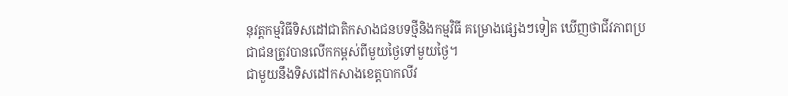នុវត្តកម្មវិធីទិសដៅជាតិកសាងជនបទថ្មីនិងកម្មវិធី គម្រោងផ្សេងៗទៀត ឃើញថាជីវភាពប្រជាជនត្រូវបានលើកកម្ពស់ពីមួយថ្ងៃទៅមួយថ្ងៃ។
ជាមួយនឹងទិសដៅកសាងខេត្តបាកលីវ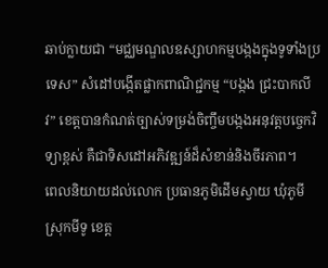ឆាប់ក្លាយជា “មជ្ឈមណ្ឌលឧស្សាហកម្មបង្កងក្នុងទូទាំងប្រទេស” សំដៅបង្កើតផ្លាកពាណិជ្ជកម្ម “បង្កង ជ្រះបាកលីវ” ខេត្តបានកំណត់ច្បាស់ទម្រង់ចិញ្ចឹមបង្កងអនុវត្តបច្ចេកវិទ្យាខ្ពស់ គឺជាទិសដៅអភិវឌ្ឍន៍ដ៏សំខាន់និងចីរភាព។
ពេលនិយាយដល់លោក ប្រធានភូមិដើមស្វាយ ឃុំភូមី ស្រុកមីទូ ខេត្ត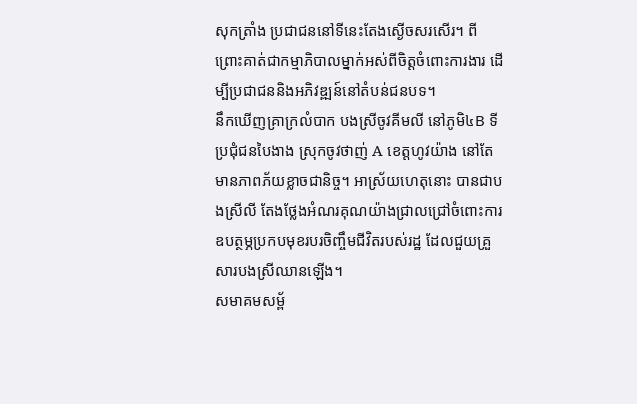សុកត្រាំង ប្រជាជននៅទីនេះតែងស្ងើចសរសើរ។ ពីព្រោះគាត់ជាកម្មាភិបាលម្នាក់អស់ពីចិត្តចំពោះការងារ ដើម្បីប្រជាជននិងអភិវឌ្ឍន៍នៅតំបន់ជនបទ។
នឹកឃើញគ្រាក្រលំបាក បងស្រីចូវគីមលី នៅភូមិ៤B ទីប្រជុំជនបៃងាង ស្រុកចូវថាញ់ A ខេត្តហូវយ៉ាង នៅតែមានភាពភ័យខ្លាចជានិច្ច។ អាស្រ័យហេតុនោះ បានជាបងស្រីលី តែងថ្លែងអំណរគុណយ៉ាងជ្រាលជ្រៅចំពោះការឧបត្ថម្ភប្រកបមុខរបរចិញ្ចឹមជីវិតរបស់រដ្ឋ ដែលជួយគ្រួសារបងស្រីឈានឡើង។
សមាគមសម្ព័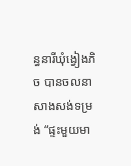ន្ធនារីឃុំង្វៀងភិច បានចលនាសាងសង់ទម្រង់ “ផ្ទះមួយមា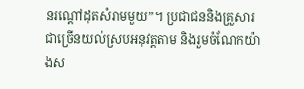នរណ្តៅដុតសំរាមមួយ”។ ប្រជាជននិងគ្រួសារជាច្រើនយល់ស្របអនុវត្តតាម និងរួមចំណែកយ៉ាងស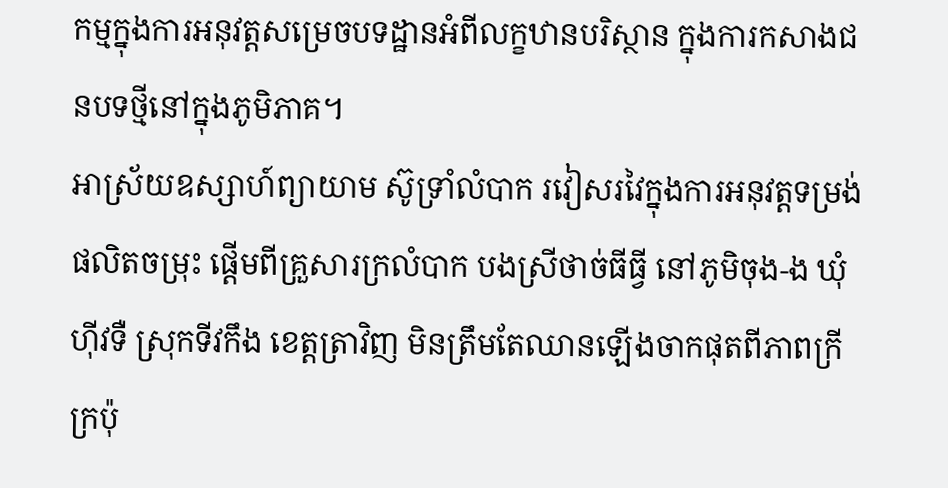កម្មក្នុងការអនុវត្តសម្រេចបទដ្ឋានអំពីលក្ខឋានបរិស្ថាន ក្នុងការកសាងជនបទថ្មីនៅក្នុងភូមិភាគ។
អាស្រ័យឧស្សាហ៍ព្យាយាម ស៊ូទ្រាំលំបាក រវៀសរវៃក្នុងការអនុវត្តទម្រង់ផលិតចម្រុះ ផ្តើមពីគ្រួសារក្រលំបាក បងស្រីថាច់ធីធ្វី នៅភូមិចុង-ង ឃុំហ៊ីវទឺ ស្រុកទីវកឹង ខេត្តត្រាវិញ មិនត្រឹមតែឈានឡើងចាកផុតពីភាពក្រីក្រប៉ុ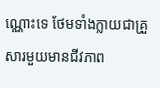ណ្ណោះទេ ថែមទាំងក្លាយជាគ្រួសារមួយមានជីវភាព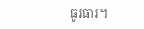ធូរធារ។